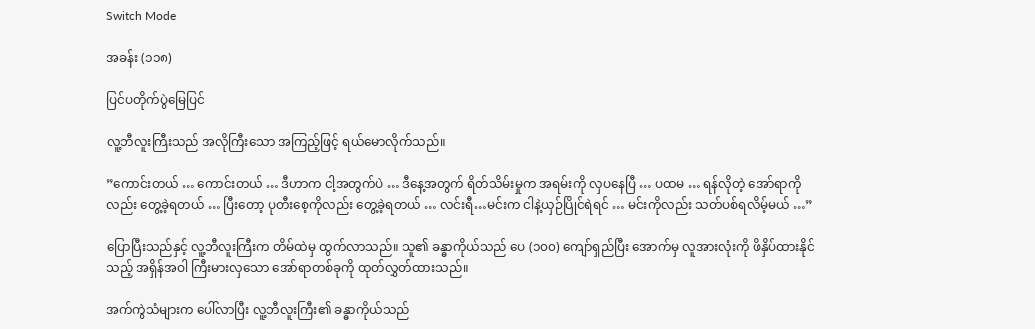Switch Mode

အခန်း (၁၁၈)

ပြင်ပတိုက်ပွဲမြေပြင်

လူ့ဘီလူးကြီးသည် အလိုကြီးသော အကြည့်ဖြင့် ရယ်မောလိုက်သည်။

”ကောင်းတယ် … ကောင်းတယ် … ဒီဟာက ငါ့အတွက်ပဲ … ဒီနေ့အတွက် ရိတ်သိမ်းမှုက အရမ်းကို လှပနေပြီ … ပထမ … ရန်လိုတဲ့ အော်ရာကိုလည်း တွေ့ခဲ့ရတယ် … ပြီးတော့ ပုတီးစေ့ကိုလည်း တွေ့ခဲ့ရတယ် … လင်းရီ…မင်းက ငါနဲ့ယှဉ်ပြိုင်ရဲရင် … မင်းကိုလည်း သတ်ပစ်ရလိမ့်မယ် …”

ပြောပြီးသည်နှင့် လူ့ဘီလူးကြီးက တိမ်ထဲမှ ထွက်လာသည်။ သူ၏ ခန္ဓာကိုယ်သည် ပေ (၁၀၀) ကျော်ရှည်ပြီး အောက်မှ လူအားလုံးကို ဖိနှိပ်ထားနိုင်သည့် အရှိန်အဝါ ကြီးမားလှသော အော်ရာတစ်ခုကို ထုတ်လွှတ်ထားသည်။

အက်ကွဲသံများက ပေါ်လာပြီး လူ့ဘီလူးကြီး၏ ခန္ဓာကိုယ်သည်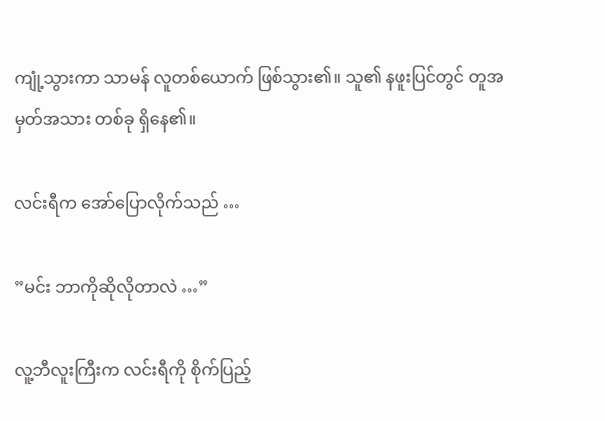ကျုံ့သွားကာ သာမန် လူတစ်ယောက် ဖြစ်သွား၏။ သူ၏ နဖူးပြင်တွင် တူအမှတ်အသား တစ်ခု ရှိနေ၏။

လင်းရီက အော်ပြောလိုက်သည် …

”မင်း ဘာကိုဆိုလိုတာလဲ …”

လူ့ဘီလူးကြီးက လင်းရီကို စိုက်ပြည့်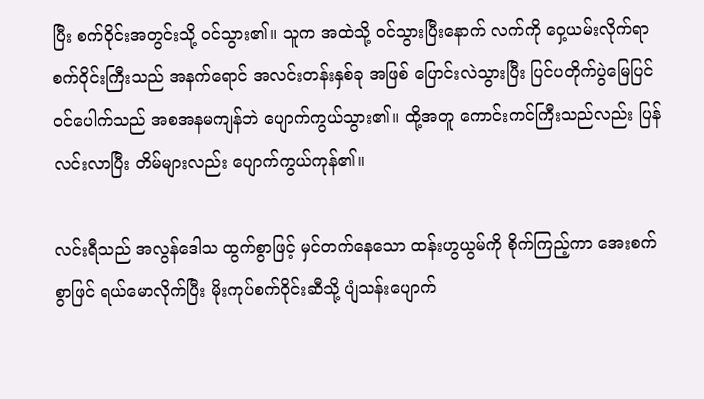ပြီး စက်ဝိုင်းအတွင်းသို့ ဝင်သွား၏။ သူက အထဲသို့ ဝင်သွားပြီးနောက် လက်ကို ဝှေ့ယမ်းလိုက်ရာ စက်ဝိုင်းကြီးသည် အနက်ရောင် အလင်းတန်းနှစ်ခု အဖြစ် ပြောင်းလဲသွားပြီး ပြင်ပတိုက်ပွဲမြေပြင် ဝင်ပေါက်သည် အစအနမကျန်ဘဲ ပျောက်ကွယ်သွား၏။ ထို့အတူ ကောင်းကင်ကြီးသည်လည်း ပြန်လင်းလာပြီး တိမ်များလည်း ပျောက်ကွယ်ကုန်၏။

လင်းရီသည် အလွန်ဒေါသ ထွက်စွာဖြင့် မှင်တက်နေသော ထန်းဟွယွမ်ကို စိုက်ကြည့်ကာ အေးစက်စွာဖြင် ရယ်မောလိုက်ပြီး မိုးကုပ်စက်ဝိုင်းဆီသို့ ပျံသန်းပျောက်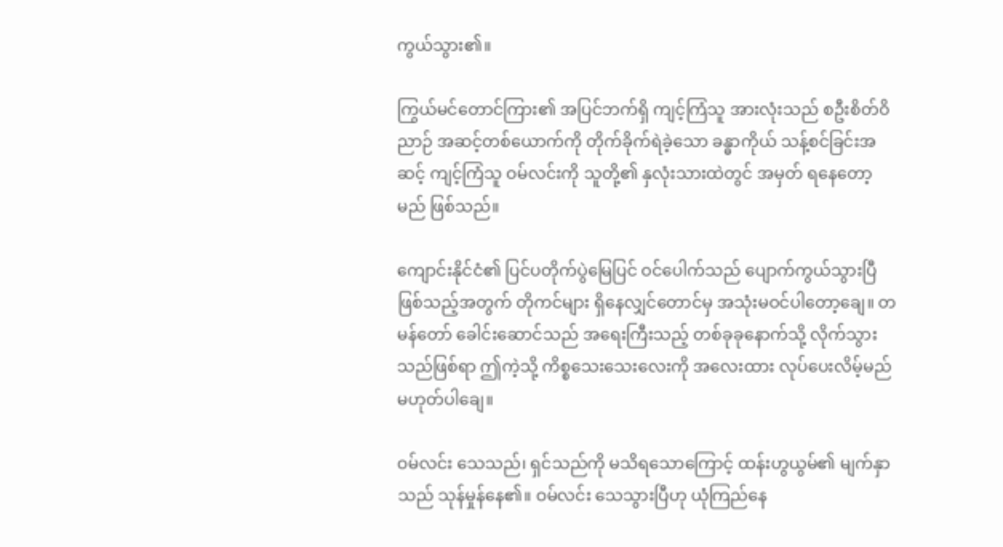ကွယ်သွား၏။

ကြွယ်မင်တောင်ကြား၏ အပြင်ဘက်ရှိ ကျင့်ကြံသူ အားလုံးသည် စဦးစိတ်ဝိညာဉ် အဆင့်တစ်ယောက်ကို တိုက်ခိုက်ရဲခဲ့သော ခန္ဓာကိုယ် သန့်စင်ခြင်းအဆင့် ကျင့်ကြံသူ ဝမ်လင်းကို သူတို့၏ နှလုံးသားထဲတွင် အမှတ် ရနေတော့မည် ဖြစ်သည်။

ကျောင်းနိုင်ငံ၏ ပြင်ပတိုက်ပွဲမြေပြင် ဝင်ပေါက်သည် ပျောက်ကွယ်သွားပြီ ဖြစ်သည့်အတွက် တိုကင်များ ရှိနေလျှင်တောင်မှ အသုံးမဝင်ပါတော့ချေ။ တမန်တော် ခေါင်းဆောင်သည် အရေးကြီးသည့် တစ်ခုခုနောက်သို့ လိုက်သွားသည်ဖြစ်ရာ ဤကဲ့သို့ ကိစ္စသေးသေးလေးကို အလေးထား လုပ်ပေးလိမ့်မည် မဟုတ်ပါချေ။

ဝမ်လင်း သေသည်၊ ရှင်သည်ကို မသိရသောကြောင့် ထန်းဟွယွမ်၏ မျက်နှာသည် သုန်မှုန်နေ၏။ ဝမ်လင်း သေသွားပြီဟု ယုံကြည်နေ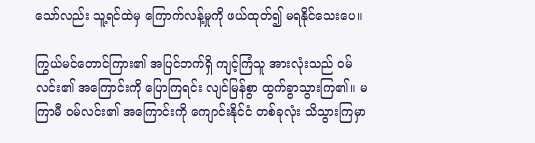သော်လည်း သူ့ရင်ထဲမှ ကြောက်လန့်မှုကို ဖယ်ထုတ်၍ မရနိုင်သေးပေ။

ကြွယ်မင်တောင်ကြား၏ အပြင်ဘက်ရှိ ကျင့်ကြံသူ အားလုံးသည် ဝမ်လင်း၏ အကြောင်းကို ပြောကြရင်း လျင်မြန်စွာ ထွက်ခွာသွားကြ၏။ မကြာမီ ဝမ်လင်း၏ အကြောင်းကို ကျောင်းနိုင်ငံ တစ်ခုလုံး သိသွားကြမှာ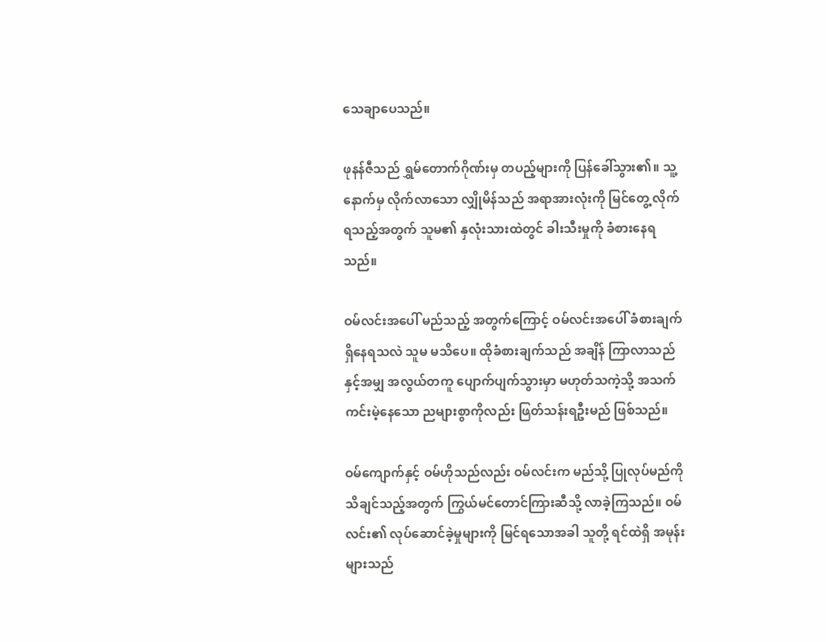သေချာပေသည်။

ဖုနန်ဇီသည် ရွှမ်တောက်ဂိုဏ်းမှ တပည့်များကို ပြန်ခေါ်သွား၏။ သူ့နောက်မှ လိုက်လာသော လျှိုမိန်သည် အရာအားလုံးကို မြင်တွေ့ လိုက်ရသည့်အတွက် သူမ၏ နှလုံးသားထဲတွင် ခါးသီးမှုကို ခံစားနေရသည်။

ဝမ်လင်းအပေါ် မည်သည့် အတွက်ကြောင့် ဝမ်လင်းအပေါ် ခံစားချက် ရှိနေရသလဲ သူမ မသိပေ။ ထိုခံစားချက်သည် အချိန် ကြာလာသည်နှင့်အမျှ အလွယ်တကူ ပျောက်ပျက်သွားမှာ မဟုတ်သကဲ့သို့ အသက် ကင်းမဲ့နေသော ညများစွာကိုလည်း ဖြတ်သန်းရဦးမည် ဖြစ်သည်။

ဝမ်ကျောက်နှင့် ဝမ်ဟိုသည်လည်း ဝမ်လင်းက မည်သို့ ပြုလုပ်မည်ကို သိချင်သည့်အတွက် ကြွယ်မင်တောင်ကြားဆီသို့ လာခဲ့ကြသည်။ ဝမ်လင်း၏ လုပ်ဆောင်ခဲ့မှုများကို မြင်ရသောအခါ သူတို့ ရင်ထဲရှိ အမုန်းများသည်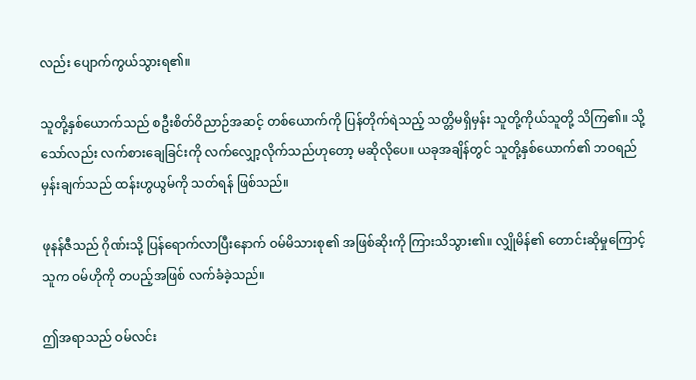လည်း ပျောက်ကွယ်သွားရ၏။

သူတို့နှစ်ယောက်သည် စဦးစိတ်ဝိညာဉ်အဆင့် တစ်ယောက်ကို ပြန်တိုက်ရဲသည့် သတ္တိမရှိမှန်း သူတို့ကိုယ်သူတို့ သိကြ၏။ သို့သော်လည်း လက်စားချေခြင်းကို လက်လျှော့လိုက်သည်ဟုတော့ မဆိုလိုပေ။ ယခုအချိန်တွင် သူတို့နှစ်ယောက်၏ ဘဝရည်မှန်းချက်သည် ထန်းဟွယွမ်ကို သတ်ရန် ဖြစ်သည်။

ဖုနန်ဇီသည် ဂိုဏ်းသို့ ပြန်ရောက်လာပြီးနောက် ဝမ်မိသားစု၏ အဖြစ်ဆိုးကို ကြားသိသွား၏။ လျှိုမိန်၏ တောင်းဆိုမှုကြောင့် သူက ဝမ်ဟိုကို တပည့်အဖြစ် လက်ခံခဲ့သည်။

ဤအရာသည် ဝမ်လင်း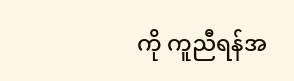ကို ကူညီရန်အ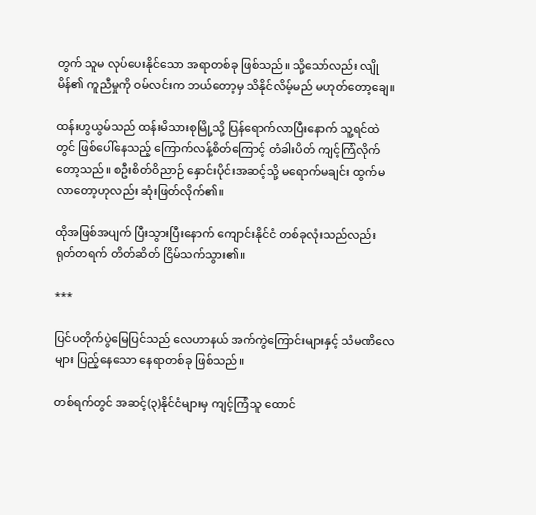တွက် သူမ လုပ်ပေးနိုင်သော အရာတစ်ခု ဖြစ်သည်။ သို့သော်လည်း လျိုမိန်၏ ကူညီမှုကို ဝမ်လင်းက ဘယ်တော့မှ သိနိုင်လိမ့်မည် မဟုတ်တော့ချေ။

ထန်းဟွယွမ်သည် ထန်းမိသားစုမြို့သို့ ပြန်ရောက်လာပြီးနောက် သူ့ရင်ထဲတွင် ဖြစ်ပေါ်နေသည့် ကြောက်လန့်စိတ်ကြောင့် တံခါးပိတ် ကျင့်ကြံလိုက်တော့သည်။ စဦးစိတ်ဝိညာဉ် နှောင်းပိုင်းအဆင့်သို့ မရောက်မချင်း ထွက်မလာတော့ဟုလည်း ဆုံးဖြတ်လိုက်၏။

ထိုအဖြစ်အပျက် ပြီးသွားပြီးနောက် ကျောင်းနိုင်ငံ တစ်ခုလုံးသည်လည်း ရုတ်တရက် တိတ်ဆိတ် ငြိမ်သက်သွား၏။

***

ပြင်ပတိုက်ပွဲမြေပြင်သည် လေဟာနယ် အက်ကွဲကြောင်းများနှင့် သံမဏိလေများ ပြည့်နေသော နေရာတစ်ခု ဖြစ်သည်။

တစ်ရက်တွင် အဆင့်(၃)နိုင်ငံများမှ ကျင့်ကြံသူ ထောင်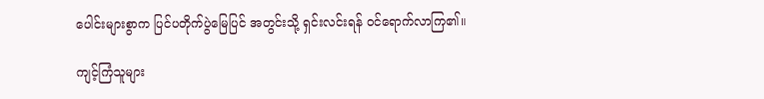ပေါင်းများစွာက ပြင်ပတိုက်ပွဲမြေပြင် အတွင်းသို့ ရှင်းလင်းရန် ဝင်ရောက်လာကြ၏။

ကျင့်ကြံသူများ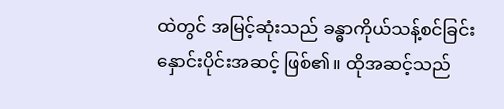ထဲတွင် အမြင့်ဆုံးသည် ခန္ဓာကိုယ်သန့်စင်ခြင်း နှောင်းပိုင်းအဆင့် ဖြစ်၏။ ထိုအဆင့်သည်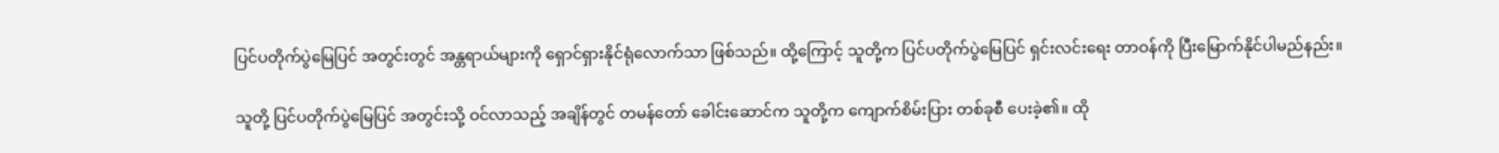ပြင်ပတိုက်ပွဲမြေပြင် အတွင်းတွင် အန္တရာယ်များကို ရှောင်ရှားနိုင်ရုံလောက်သာ ဖြစ်သည်။ ထို့ကြောင့် သူတို့က ပြင်ပတိုက်ပွဲမြေပြင် ရှင်းလင်းရေး တာဝန်ကို ပြီးမြောက်နိုင်ပါမည်နည်း။

သူတို့ ပြင်ပတိုက်ပွဲမြေပြင် အတွင်းသို့ ဝင်လာသည့် အချိန်တွင် တမန်တော် ခေါင်းဆောင်က သူတို့က ကျောက်စိမ်းပြား တစ်ခုစီ ပေးခဲ့၏။ ထို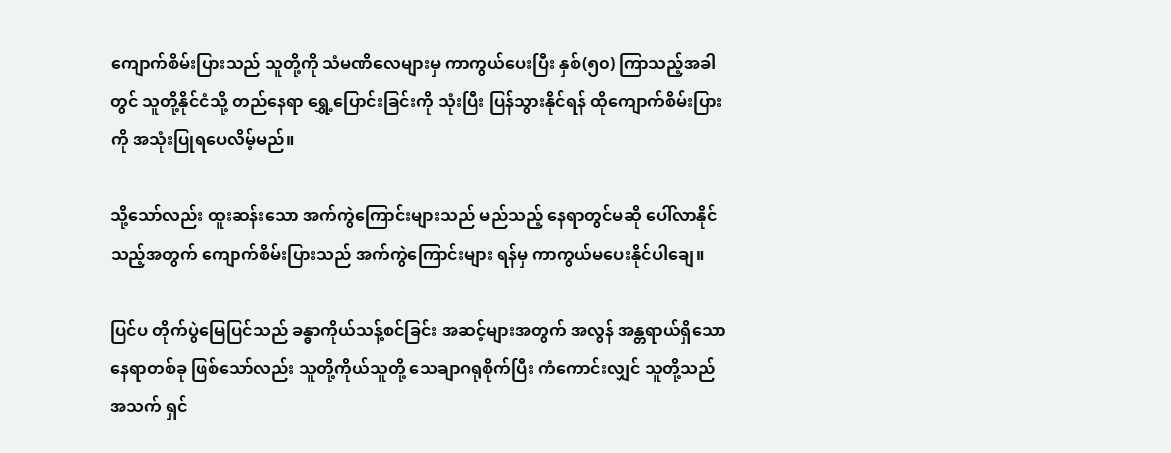ကျောက်စိမ်းပြားသည် သူတို့ကို သံမဏိလေများမှ ကာကွယ်ပေးပြီး နှစ်(၅၀) ကြာသည့်အခါတွင် သူတို့နိုင်ငံသို့ တည်နေရာ ရွှေ့ပြောင်းခြင်းကို သုံးပြီး ပြန်သွားနိုင်ရန် ထိုကျောက်စိမ်းပြားကို အသုံးပြုရပေလိမ့်မည်။

သို့သော်လည်း ထူးဆန်းသော အက်ကွဲကြောင်းများသည် မည်သည့် နေရာတွင်မဆို ပေါ်လာနိုင်သည့်အတွက် ကျောက်စိမ်းပြားသည် အက်ကွဲကြောင်းများ ရန်မှ ကာကွယ်မပေးနိုင်ပါချေ။

ပြင်ပ တိုက်ပွဲမြေပြင်သည် ခန္ဓာကိုယ်သန့်စင်ခြင်း အဆင့်များအတွက် အလွန် အန္တရာယ်ရှိသော နေရာတစ်ခု ဖြစ်သော်လည်း သူတို့ကိုယ်သူတို့ သေချာဂရုစိုက်ပြီး ကံကောင်းလျှင် သူတို့သည် အသက် ရှင်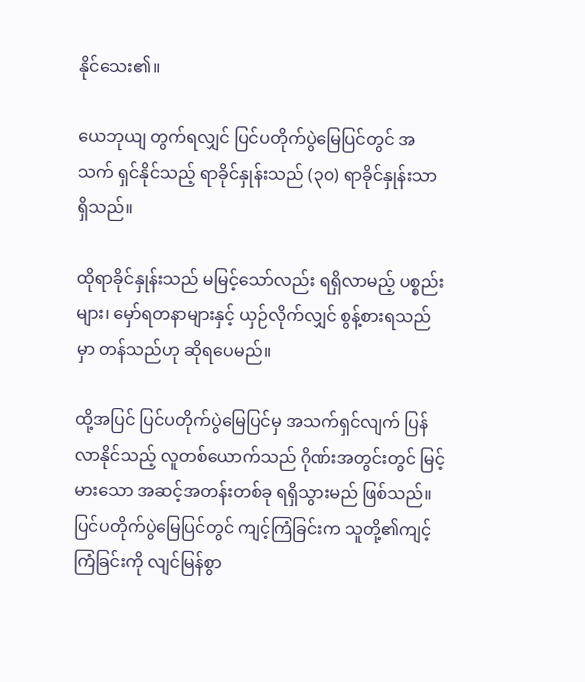နိုင်သေး၏။

ယေဘုယျ တွက်ရလျှင် ပြင်ပတိုက်ပွဲမြေပြင်တွင် အသက် ရှင်နိုင်သည့် ရာခိုင်နှုန်းသည် (၃၀) ရာခိုင်နှုန်းသာ ရှိသည်။

ထိုရာခိုင်နှုန်းသည် မမြင့်သော်လည်း ရရှိလာမည့် ပစ္စည်းများ၊ မှော်ရတနာများနှင့် ယှဉ်လိုက်လျှင် စွန့်စားရသည်မှာ တန်သည်ဟု ဆိုရပေမည်။

ထို့အပြင် ပြင်ပတိုက်ပွဲမြေပြင်မှ အသက်ရှင်လျက် ပြန်လာနိုင်သည့် လူတစ်ယောက်သည် ဂိုဏ်းအတွင်းတွင် မြင့်မားသော အဆင့်အတန်းတစ်ခု ရရှိသွားမည် ဖြစ်သည်။ ပြင်ပတိုက်ပွဲမြေပြင်တွင် ကျင့်ကြံခြင်းက သူတို့၏ကျင့်ကြံခြင်းကို လျင်မြန်စွာ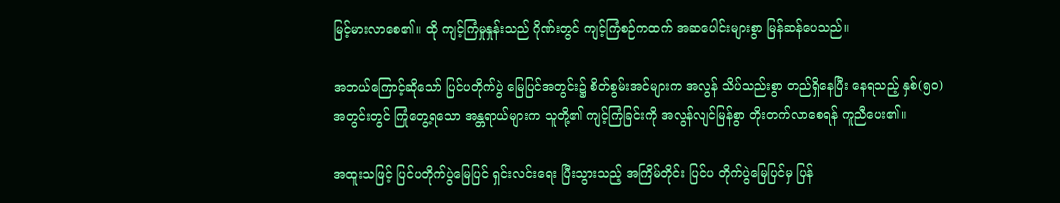မြင့်မားလာစေ၏။ ထို ကျင့်ကြံမှုနှုန်းသည် ဂိုဏ်းတွင် ကျင့်ကြံစဉ်ကထက် အဆပေါင်းများစွာ မြန်ဆန်ပေသည်။

အဘယ်ကြောင့်ဆိုသော် ပြင်ပတိုက်ပွဲ မြေပြင်အတွင်း၌ စိတ်စွမ်းအင်များက အလွန် သိပ်သည်းစွာ တည်ရှိနေပြီး နေရသည့် နှစ်(၅၀)အတွင်းတွင် ကြုံတွေ့ရသော အန္တရာယ်များက သူတို့၏ ကျင့်ကြံခြင်းကို အလွန်လျင်မြန်စွာ တိုးတက်လာစေရန် ကူညီပေး၏။

အထူးသဖြင့် ပြင်ပတိုက်ပွဲမြေပြင် ရှင်းလင်းရေး ပြီးသွားသည့် အကြိမ်တိုင်း ပြင်ပ တိုက်ပွဲမြေပြင်မှ ပြန်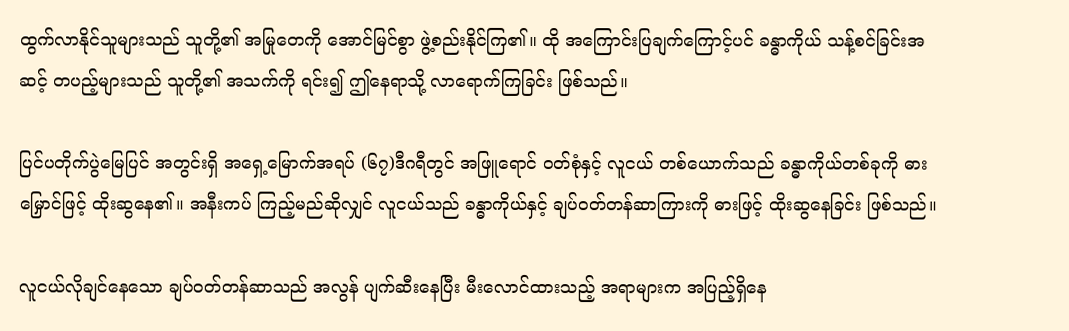ထွက်လာနိုင်သူများသည် သူတို့၏ အမြုတေကို အောင်မြင်စွာ ဖွဲ့စည်းနိုင်ကြ၏။ ထို အကြောင်းပြချက်ကြောင့်ပင် ခန္ဓာကိုယ် သန့်စင်ခြင်းအဆင့် တပည့်များသည် သူတို့၏ အသက်ကို ရင်း၍ ဤနေရာသို့ လာရောက်ကြခြင်း ဖြစ်သည်။

ပြင်ပတိုက်ပွဲမြေပြင် အတွင်းရှိ အရှေ့မြောက်အရပ် (၆၇)ဒီဂရီတွင် အဖြူရောင် ဝတ်စုံနှင့် လူငယ် တစ်ယောက်သည် ခန္ဓာကိုယ်တစ်ခုကို ဓားမြှောင်ဖြင့် ထိုးဆွနေ၏။ အနီးကပ် ကြည့်မည်ဆိုလျှင် လူငယ်သည် ခန္ဓာကိုယ်နှင့် ချပ်ဝတ်တန်ဆာကြားကို ဓားဖြင့် ထိုးဆွနေခြင်း ဖြစ်သည်။

လူငယ်လိုချင်နေသော ချပ်ဝတ်တန်ဆာသည် အလွန် ပျက်ဆီးနေပြီး မီးလောင်ထားသည့် အရာများက အပြည့်ရှိနေ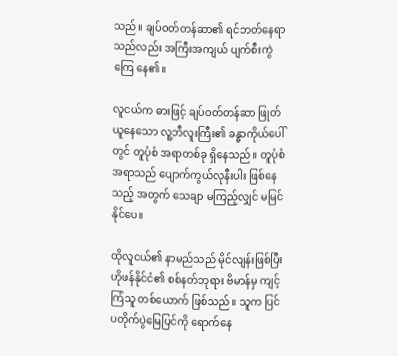သည်။ ချပ်ဝတ်တန်ဆာ၏ ရင်ဘတ်နေရာသည်လည်း အကြီးအကျယ် ပျက်စီးကွဲကြေ နေ၏။

လူငယ်က ဓားဖြင့် ချပ်ဝတ်တန်ဆာ ဖြုတ်ယူနေသော လူ့ဘီလူးကြီး၏ ခန္ဓာကိုယ်ပေါ်တွင် တူပုံစံ အရာတစ်ခု ရှိနေသည်။ တူပုံစံအရာသည် ပျောက်ကွယ်လုနီးပါး ဖြစ်နေသည့် အတွက် သေချာ မကြည့်လျှင် မမြင်နိုင်ပေ။

ထိုလူငယ်၏ နာမည်သည် မိုင်လျန်းဖြစ်ပြီး ဟိုဖန်နိုင်ငံ၏ စစ်နတ်ဘုရား ဗိမာန်မှ ကျင့်ကြံသူ တစ်ယောက် ဖြစ်သည်။ သူက ပြင်ပတိုက်ပွဲမြေပြင်ကို ရောက်နေ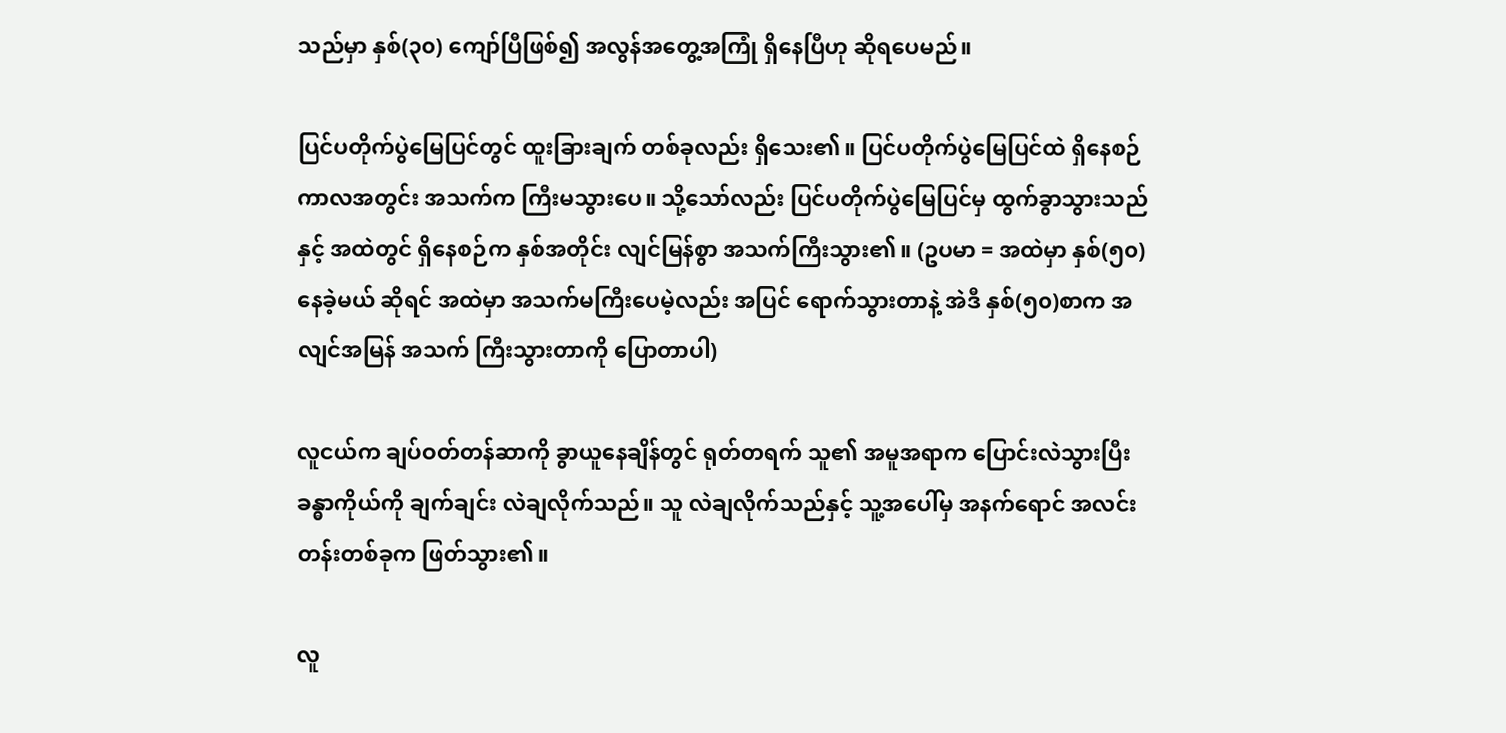သည်မှာ နှစ်(၃၀) ကျော်ပြီဖြစ်၍ အလွန်အတွေ့အကြုံ ရှိနေပြီဟု ဆိုရပေမည်။

ပြင်ပတိုက်ပွဲမြေပြင်တွင် ထူးခြားချက် တစ်ခုလည်း ရှိသေး၏။ ပြင်ပတိုက်ပွဲမြေပြင်ထဲ ရှိနေစဉ် ကာလအတွင်း အသက်က ကြီးမသွားပေ။ သို့သော်လည်း ပြင်ပတိုက်ပွဲမြေပြင်မှ ထွက်ခွာသွားသည်နှင့် အထဲတွင် ရှိနေစဉ်က နှစ်အတိုင်း လျင်မြန်စွာ အသက်ကြီးသွား၏။ (ဥပမာ = အထဲမှာ နှစ်(၅၀) နေခဲ့မယ် ဆိုရင် အထဲမှာ အသက်မကြီးပေမဲ့လည်း အပြင် ရောက်သွားတာနဲ့ အဲဒီ နှစ်(၅၀)စာက အလျင်အမြန် အသက် ကြီးသွားတာကို ပြောတာပါ)

လူငယ်က ချပ်ဝတ်တန်ဆာကို ခွာယူနေချိန်တွင် ရုတ်တရက် သူ၏ အမူအရာက ပြောင်းလဲသွားပြီး ခန္ဓာကိုယ်ကို ချက်ချင်း လဲချလိုက်သည်။ သူ လဲချလိုက်သည်နှင့် သူ့အပေါ်မှ အနက်ရောင် အလင်းတန်းတစ်ခုက ဖြတ်သွား၏။

လူ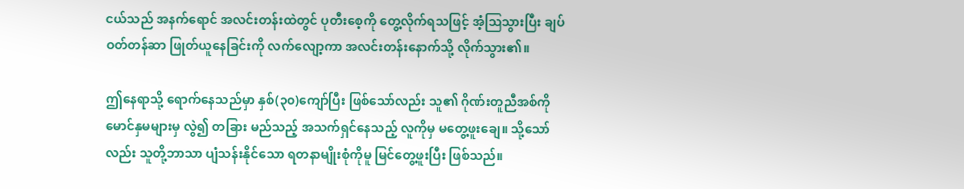ငယ်သည် အနက်ရောင် အလင်းတန်းထဲတွင် ပုတီးစေ့ကို တွေ့လိုက်ရသဖြင့် အံ့ဩသွားပြီး ချပ်ဝတ်တန်ဆာ ဖြုတ်ယူနေခြင်းကို လက်လျော့ကာ အလင်းတန်းနောက်သို့ လိုက်သွား၏။

ဤနေရာသို့ ရောက်နေသည်မှာ နှစ်(၃၀)ကျော်ပြီး ဖြစ်သော်လည်း သူ၏ ဂိုဏ်းတူညီအစ်ကို မောင်နှမများမှ လွဲ၍ တခြား မည်သည့် အသက်ရှင်နေသည့် လူကိုမှ မတွေ့ဖူးချေ။ သို့သော်လည်း သူတို့ဘာသာ ပျံသန်းနိုင်သော ရတနာမျိုးစုံကိုမူ မြင်တွေ့ဖူးပြီး ဖြစ်သည်။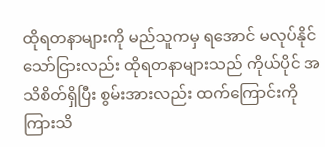ထိုရတနာများကို မည်သူကမှ ရအောင် မလုပ်နိုင်သော်ငြားလည်း ထိုရတနာများသည် ကိုယ်ပိုင် အသိစိတ်ရှိပြီး စွမ်းအားလည်း ထက်ကြောင်းကို ကြားသိ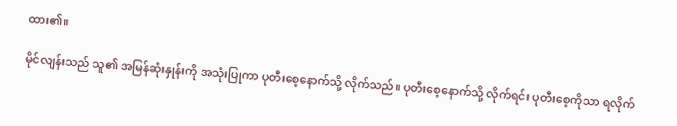ထား၏။

မိုင်လျန်းသည် သူ၏ အမြန်ဆုံးနှုန်းကို အသုံးပြုကာ ပုတီးစေ့နောက်သို့ လိုက်သည်။ ပုတီးစေ့နောက်သို့ လိုက်ရင်း ပုတီးစေ့ကိုသာ ရလိုက်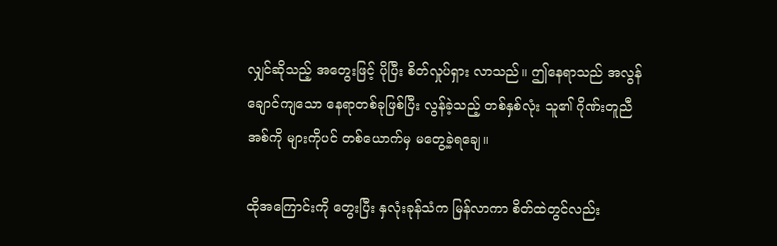လျှင်ဆိုသည့် အတွေးဖြင့် ပိုပြီး စိတ်လှုပ်ရှား လာသည်။ ဤနေရာသည် အလွန်ချောင်ကျသော နေရာတစ်ခုဖြစ်ပြီး လွန်ခဲ့သည့် တစ်နှစ်လုံး သူ၏ ဂိုဏ်းတူညီအစ်ကို များကိုပင် တစ်ယောက်မှ မတွေ့ခဲ့ရချေ။

ထိုအကြောင်းကို တွေးပြီး နှလုံးခုန်သံက မြန်လာကာ စိတ်ထဲတွင်လည်း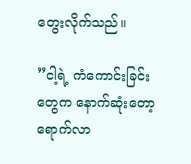တွေးလိုက်သည်။

”ငါ့ရဲ့ ကံကောင်းခြင်းတွေက နောက်ဆုံးတော့ ရောက်လာ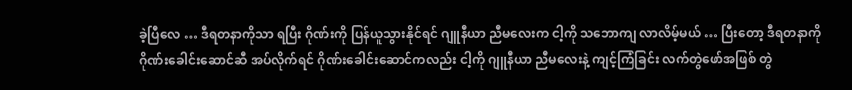ခဲ့ပြီလေ … ဒီရတနာကိုသာ ရပြီး ဂိုဏ်းကို ပြန်ယူသွားနိုင်ရင် ဂျူနီယာ ညီမလေးက ငါ့ကို သဘောကျ လာလိမ့်မယ် … ပြီးတော့ ဒီရတနာကို ဂိုဏ်းခေါင်းဆောင်ဆီ အပ်လိုက်ရင် ဂိုဏ်းခေါင်းဆောင်ကလည်း ငါ့ကို ဂျူနီယာ ညီမလေးနဲ့ ကျင့်ကြံခြင်း လက်တွဲဖော်အဖြစ် တွဲ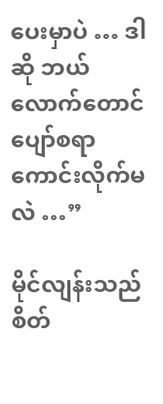ပေးမှာပဲ … ဒါဆို ဘယ်လောက်တောင် ပျော်စရာ ကောင်းလိုက်မလဲ …”

မိုင်လျန်းသည် စိတ်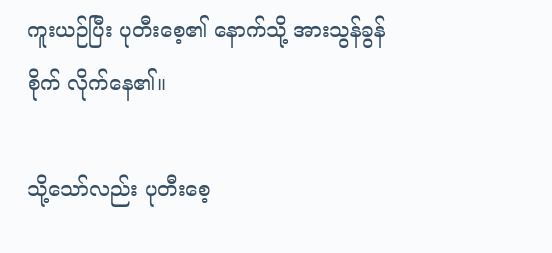ကူးယဉ်ပြီး ပုတီးစေ့၏ နောက်သို့ အားသွန်ခွန်စိုက် လိုက်နေ၏။

သို့သော်လည်း ပုတီးစေ့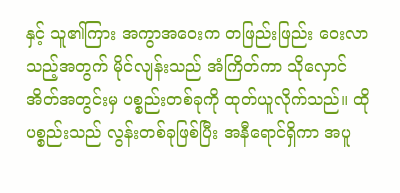နှင့် သူ၏ကြား အကွာအဝေးက တဖြည်းဖြည်း ဝေးလာသည့်အတွက် မိုင်လျန်းသည် အံကြိတ်ကာ သိုလှောင်အိတ်အတွင်းမှ ပစ္စည်းတစ်ခုကို ထုတ်ယူလိုက်သည်။ ထို ပစ္စည်းသည် လွန်းတစ်ခုဖြစ်ပြီး အနီရောင်ရှိကာ အပူ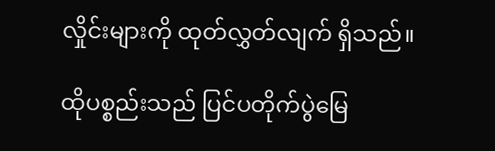လှိုင်းများကို ထုတ်လွှတ်လျက် ရှိသည်။

ထိုပစ္စည်းသည် ပြင်ပတိုက်ပွဲမြေ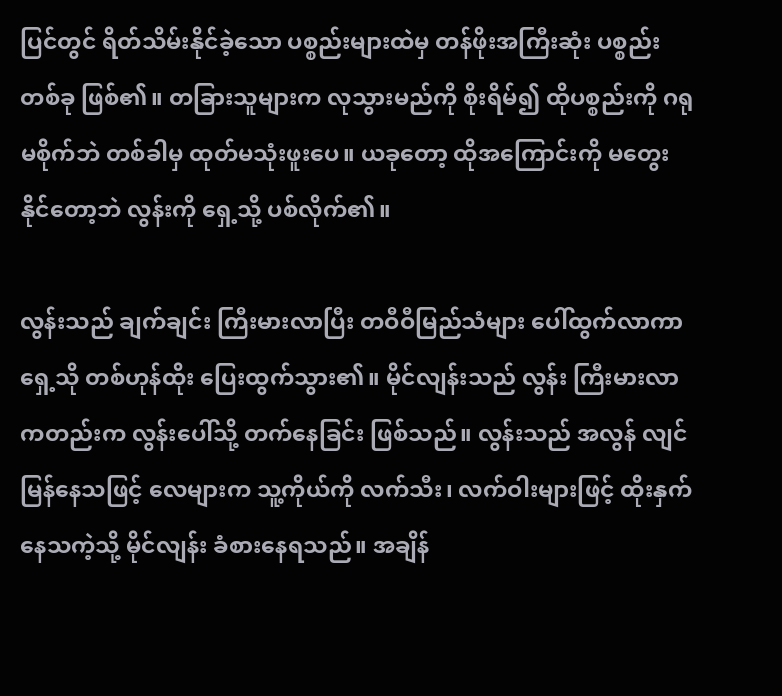ပြင်တွင် ရိတ်သိမ်းနိုင်ခဲ့သော ပစ္စည်းများထဲမှ တန်ဖိုးအကြီးဆုံး ပစ္စည်းတစ်ခု ဖြစ်၏။ တခြားသူများက လုသွားမည်ကို စိုးရိမ်၍ ထိုပစ္စည်းကို ဂရုမစိုက်ဘဲ တစ်ခါမှ ထုတ်မသုံးဖူးပေ။ ယခုတော့ ထိုအကြောင်းကို မတွေးနိုင်တော့ဘဲ လွန်းကို ရှေ့သို့ ပစ်လိုက်၏။

လွန်းသည် ချက်ချင်း ကြီးမားလာပြီး တဝီဝီမြည်သံများ ပေါ်ထွက်လာကာ ရှေ့သို တစ်ဟုန်ထိုး ပြေးထွက်သွား၏။ မိုင်လျန်းသည် လွန်း ကြီးမားလာကတည်းက လွန်းပေါ်သို့ တက်နေခြင်း ဖြစ်သည်။ လွန်းသည် အလွန် လျင်မြန်နေသဖြင့် လေများက သူ့ကိုယ်ကို လက်သီး၊ လက်ဝါးများဖြင့် ထိုးနှက် နေသကဲ့သို့ မိုင်လျန်း ခံစားနေရသည်။ အချိန်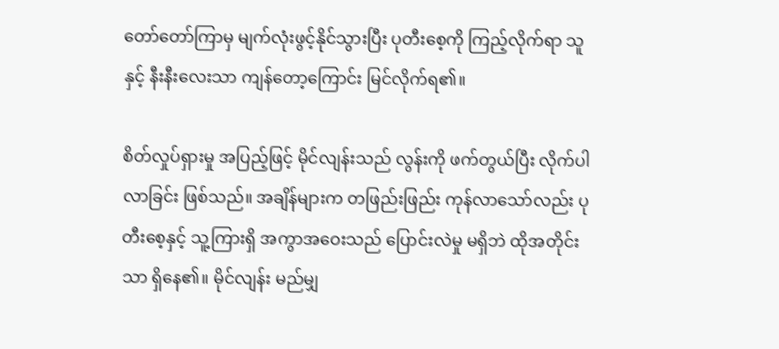တော်တော်ကြာမှ မျက်လုံးဖွင့်နိုင်သွားပြီး ပုတီးစေ့ကို ကြည့်လိုက်ရာ သူနှင့် နီးနီးလေးသာ ကျန်တော့ကြောင်း မြင်လိုက်ရ၏။

စိတ်လှုပ်ရှားမှု အပြည့်ဖြင့် မိုင်လျန်းသည် လွန်းကို ဖက်တွယ်ပြီး လိုက်ပါလာခြင်း ဖြစ်သည်။ အချိန်များက တဖြည်းဖြည်း ကုန်လာသော်လည်း ပုတီးစေ့နှင့် သူ့ကြားရှိ အကွာအဝေးသည် ပြောင်းလဲမှု မရှိဘဲ ထိုအတိုင်းသာ ရှိနေ၏။ မိုင်လျန်း မည်မျှ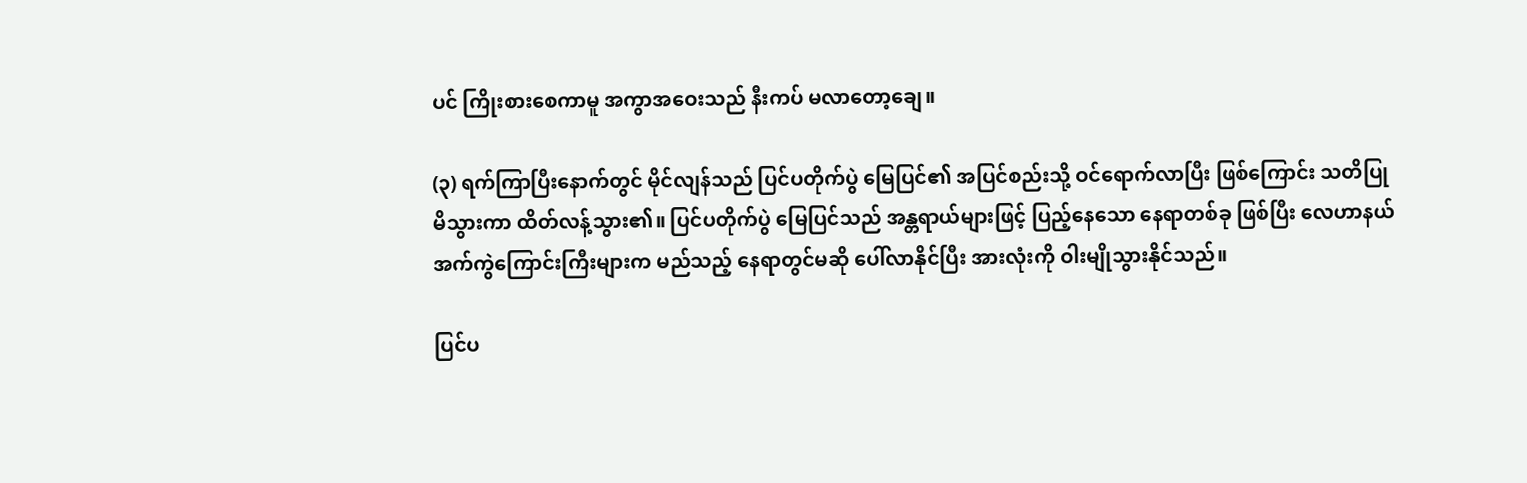ပင် ကြိုးစားစေကာမူ အကွာအဝေးသည် နီးကပ် မလာတော့ချေ။

(၃) ရက်ကြာပြီးနောက်တွင် မိုင်လျန်သည် ပြင်ပတိုက်ပွဲ မြေပြင်၏ အပြင်စည်းသို့ ဝင်ရောက်လာပြီး ဖြစ်ကြောင်း သတိပြုမိသွားကာ ထိတ်လန့်သွား၏။ ပြင်ပတိုက်ပွဲ မြေပြင်သည် အန္တရာယ်များဖြင့် ပြည့်နေသော နေရာတစ်ခု ဖြစ်ပြီး လေဟာနယ် အက်ကွဲကြောင်းကြီးများက မည်သည့် နေရာတွင်မဆို ပေါ်လာနိုင်ပြီး အားလုံးကို ဝါးမျိုသွားနိုင်သည်။

ပြင်ပ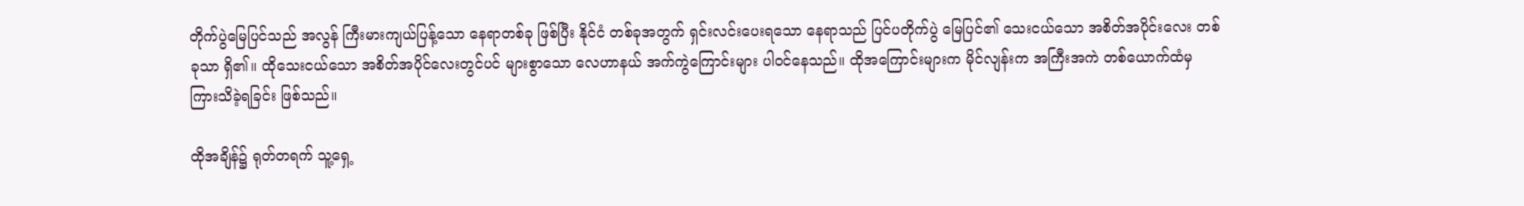တိုက်ပွဲမြေပြင်သည် အလွန် ကြီးမားကျယ်ပြန့်သော နေရာတစ်ခု ဖြစ်ပြီး နိုင်ငံ တစ်ခုအတွက် ရှင်းလင်းပေးရသော နေရာသည် ပြင်ပတိုက်ပွဲ မြေပြင်၏ သေးငယ်သော အစိတ်အပိုင်းလေး တစ်ခုသာ ရှိ၏။ ထိုသေးငယ်သော အစိတ်အပိုင်လေးတွင်ပင် များစွာသော လေဟာနယ် အက်ကွဲကြောင်းများ ပါဝင်နေသည်။ ထိုအကြောင်းများက မိုင်လျန်းက အကြီးအကဲ တစ်ယောက်ထံမှ ကြားသိခဲ့ရခြင်း ဖြစ်သည်။

ထိုအချိန်၌ ရုတ်တရက် သူ့ရှေ့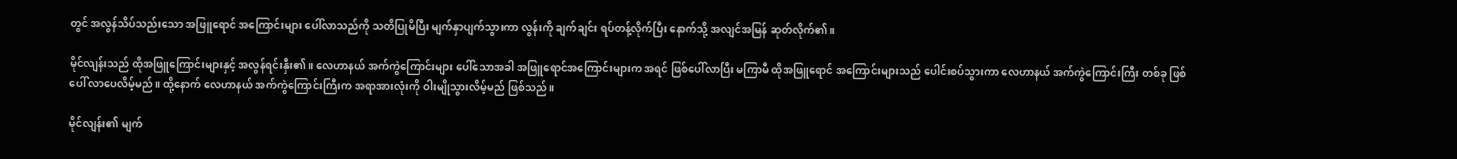တွင် အလွန်သိပ်သည်းသော အဖြူရောင် အကြောင်းများ ပေါ်လာသည်ကို သတိပြုမိပြီး မျက်နှာပျက်သွားကာ လွန်းကို ချက်ချင်း ရပ်တန့်လိုက်ပြီး နောက်သို့ အလျင်အမြန် ဆုတ်လိုက်၏။

မိုင်လျန်းသည် ထိုအဖြူကြောင်းများနှင့် အလွန်ရင်းနှီး၏။ လေဟာနယ် အက်ကွဲကြောင်းများ ပေါ်သောအခါ အဖြူရောင်အကြောင်းများက အရင် ဖြစ်ပေါ်လာပြီး မကြာမီ ထိုအဖြူရောင် အကြောင်းများသည် ပေါင်းစပ်သွားကာ လေဟာနယ် အက်ကွဲကြောင်းကြီး တစ်ခု ဖြစ်ပေါ် လာပေလိမ့်မည်။ ထို့နောက် လေဟာနယ် အက်ကွဲကြောင်းကြီးက အရာအားလုံးကို ဝါးမျိုသွားလိမ့်မည် ဖြစ်သည်။

မိုင်လျန်း၏ မျက်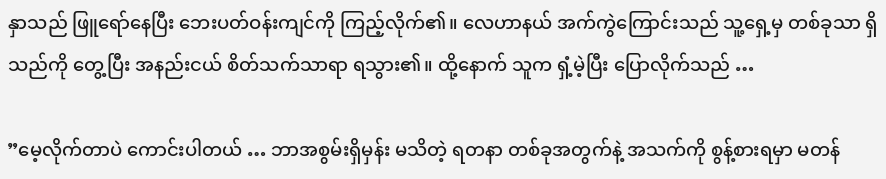နှာသည် ဖြူရော်နေပြီး ဘေးပတ်ဝန်းကျင်ကို ကြည့်လိုက်၏။ လေဟာနယ် အက်ကွဲကြောင်းသည် သူ့ရှေ့မှ တစ်ခုသာ ရှိသည်ကို တွေ့ပြီး အနည်းငယ် စိတ်သက်သာရာ ရသွား၏။ ထို့နောက် သူက ရှံ့မဲ့ပြီး ပြောလိုက်သည် …

”မေ့လိုက်တာပဲ ကောင်းပါတယ် … ဘာအစွမ်းရှိမှန်း မသိတဲ့ ရတနာ တစ်ခုအတွက်နဲ့ အသက်ကို စွန့်စားရမှာ မတန်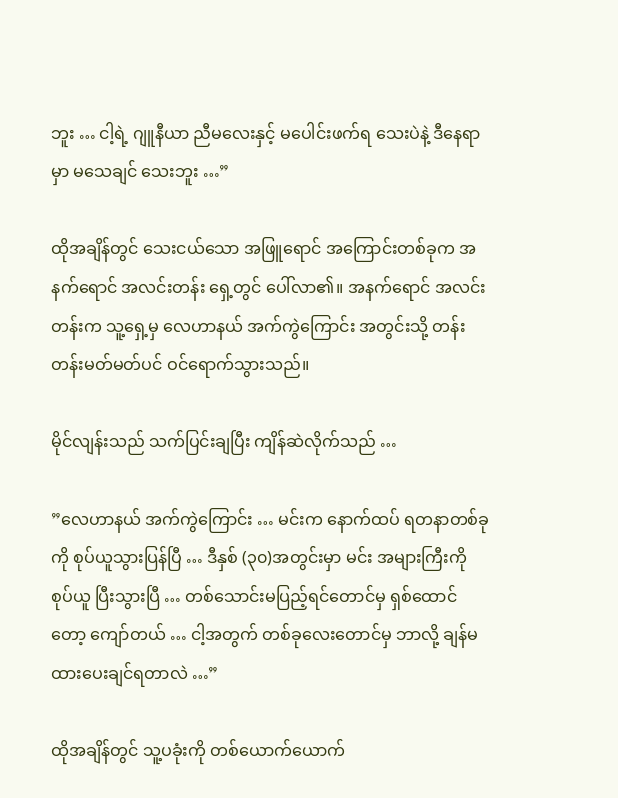ဘူး … ငါ့ရဲ့ ဂျူနီယာ ညီမလေးနှင့် မပေါင်းဖက်ရ သေးပဲနဲ့ ဒီနေရာမှာ မသေချင် သေးဘူး …”

ထိုအချိန်တွင် သေးငယ်သော အဖြူရောင် အကြောင်းတစ်ခုက အနက်ရောင် အလင်းတန်း ရှေ့တွင် ပေါ်လာ၏။ အနက်ရောင် အလင်းတန်းက သူ့ရှေ့မှ လေဟာနယ် အက်ကွဲကြောင်း အတွင်းသို့ တန်းတန်းမတ်မတ်ပင် ဝင်ရောက်သွားသည်။

မိုင်လျန်းသည် သက်ပြင်းချပြီး ကျိန်ဆဲလိုက်သည် …

”လေဟာနယ် အက်ကွဲကြောင်း … မင်းက နောက်ထပ် ရတနာတစ်ခုကို စုပ်ယူသွားပြန်ပြီ … ဒီနှစ် (၃၀)အတွင်းမှာ မင်း အများကြီးကို စုပ်ယူ ပြီးသွားပြီ … တစ်သောင်းမပြည့်ရင်တောင်မှ ရှစ်ထောင်တော့ ကျော်တယ် … ငါ့အတွက် တစ်ခုလေးတောင်မှ ဘာလို့ ချန်မထားပေးချင်ရတာလဲ …”

ထိုအချိန်တွင် သူ့ပခုံးကို တစ်ယောက်ယောက်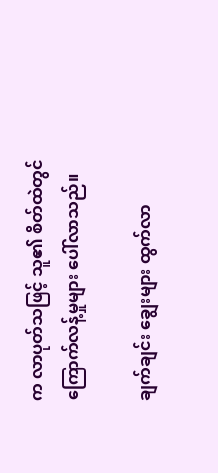က လာပုတ်သဖြင့် သူ၏ စိတ်ထဲတွင် ကြောက်လန့်မှုများ ပေါ်လာသည်။

ချက်ချင်း ချွေးများ ထွက်လာ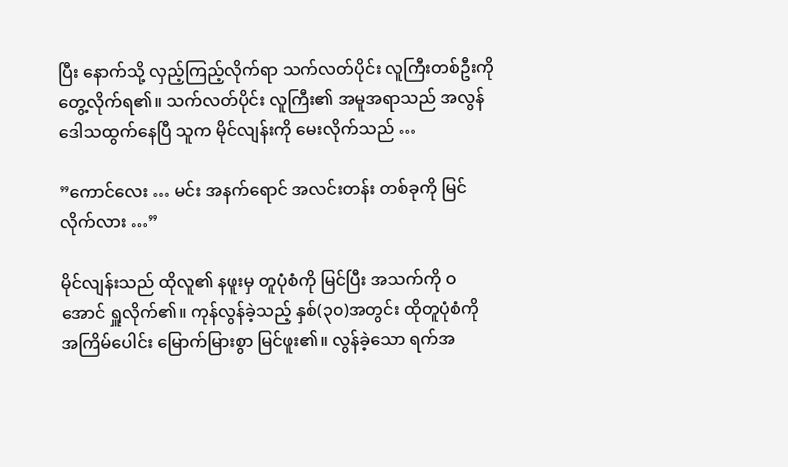ပြီး နောက်သို့ လှည့်ကြည့်လိုက်ရာ သက်လတ်ပိုင်း လူကြီးတစ်ဦးကို တွေ့လိုက်ရ၏။ သက်လတ်ပိုင်း လူကြီး၏ အမူအရာသည် အလွန် ဒေါသထွက်နေပြီ သူက မိုင်လျန်းကို မေးလိုက်သည် …

”ကောင်လေး … မင်း အနက်ရောင် အလင်းတန်း တစ်ခုကို မြင်လိုက်လား …”

မိုင်လျန်းသည် ထိုလူ၏ နဖူးမှ တူပုံစံကို မြင်ပြီး အသက်ကို ဝအောင် ရှူလိုက်၏။ ကုန်လွန်ခဲ့သည့် နှစ်(၃၀)အတွင်း ထိုတူပုံစံကို အကြိမ်ပေါင်း မြောက်မြားစွာ မြင်ဖူး၏။ လွန်ခဲ့သော ရက်အ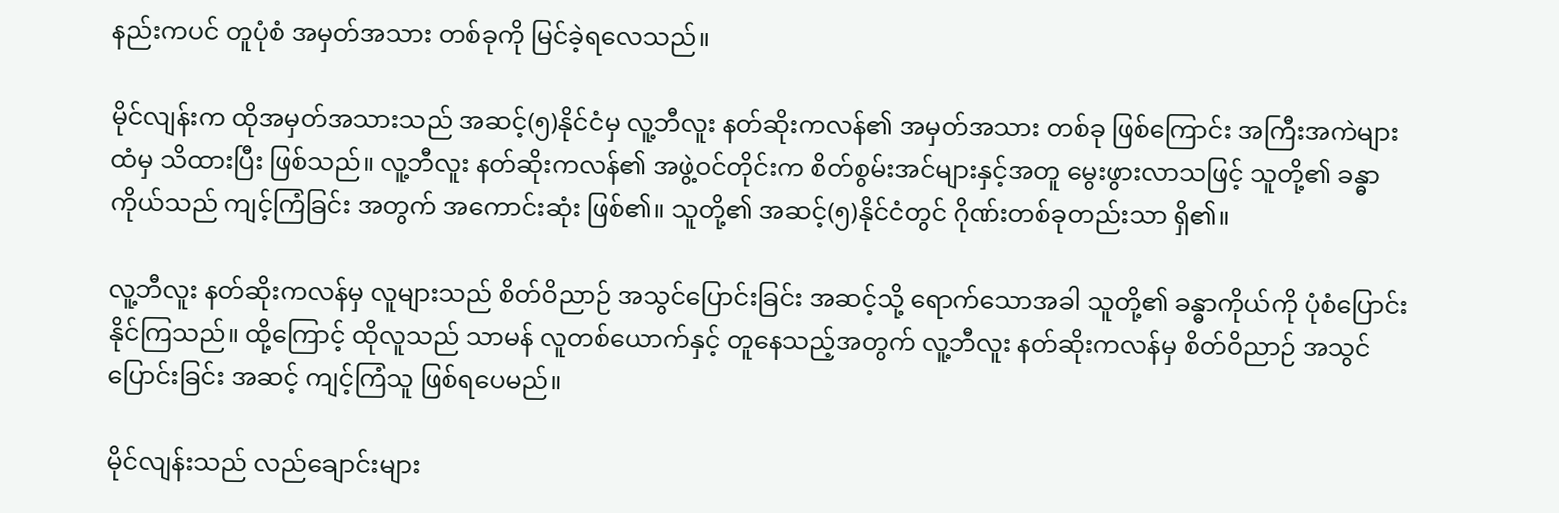နည်းကပင် တူပုံစံ အမှတ်အသား တစ်ခုကို မြင်ခဲ့ရလေသည်။

မိုင်လျန်းက ထိုအမှတ်အသားသည် အဆင့်(၅)နိုင်ငံမှ လူ့ဘီလူး နတ်ဆိုးကလန်၏ အမှတ်အသား တစ်ခု ဖြစ်ကြောင်း အကြီးအကဲများထံမှ သိထားပြီး ဖြစ်သည်။ လူ့ဘီလူး နတ်ဆိုးကလန်၏ အဖွဲ့ဝင်တိုင်းက စိတ်စွမ်းအင်များနှင့်အတူ မွေးဖွားလာသဖြင့် သူတို့၏ ခန္ဓာကိုယ်သည် ကျင့်ကြံခြင်း အတွက် အကောင်းဆုံး ဖြစ်၏။ သူတို့၏ အဆင့်(၅)နိုင်ငံတွင် ဂိုဏ်းတစ်ခုတည်းသာ ရှိ၏။

လူ့ဘီလူး နတ်ဆိုးကလန်မှ လူများသည် စိတ်ဝိညာဉ် အသွင်ပြောင်းခြင်း အဆင့်သို့ ရောက်သောအခါ သူတို့၏ ခန္ဓာကိုယ်ကို ပုံစံပြောင်းနိုင်ကြသည်။ ထို့ကြောင့် ထိုလူသည် သာမန် လူတစ်ယောက်နှင့် တူနေသည့်အတွက် လူ့ဘီလူး နတ်ဆိုးကလန်မှ စိတ်ဝိညာဉ် အသွင်ပြောင်းခြင်း အဆင့် ကျင့်ကြံသူ ဖြစ်ရပေမည်။

မိုင်လျန်းသည် လည်ချောင်းများ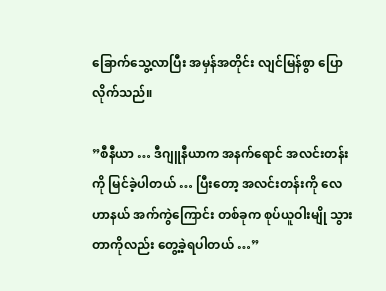ခြောက်သွေ့လာပြီး အမှန်အတိုင်း လျင်မြန်စွာ ပြောလိုက်သည်။

”စီနီယာ … ဒီဂျူနီယာက အနက်ရောင် အလင်းတန်းကို မြင်ခဲ့ပါတယ် … ပြီးတော့ အလင်းတန်းကို လေဟာနယ် အက်ကွဲကြောင်း တစ်ခုက စုပ်ယူဝါးမျို သွားတာကိုလည်း တွေ့ခဲ့ရပါတယ် …”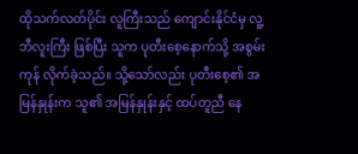ထိုသက်လတ်ပိုင်း လူကြီးသည် ကျောင်းနိုင်ငံမှ လူ့ဘီလူးကြီး ဖြစ်ပြီး သူက ပုတီးစေ့နောက်သို့ အစွမ်းကုန် လိုက်ခဲ့သည်။ သို့သော်လည်း ပုတီးစေ့၏ အမြန်နှုန်းက သူ၏ အမြန်နှုန်းနှင့် ထပ်တူညီ နေ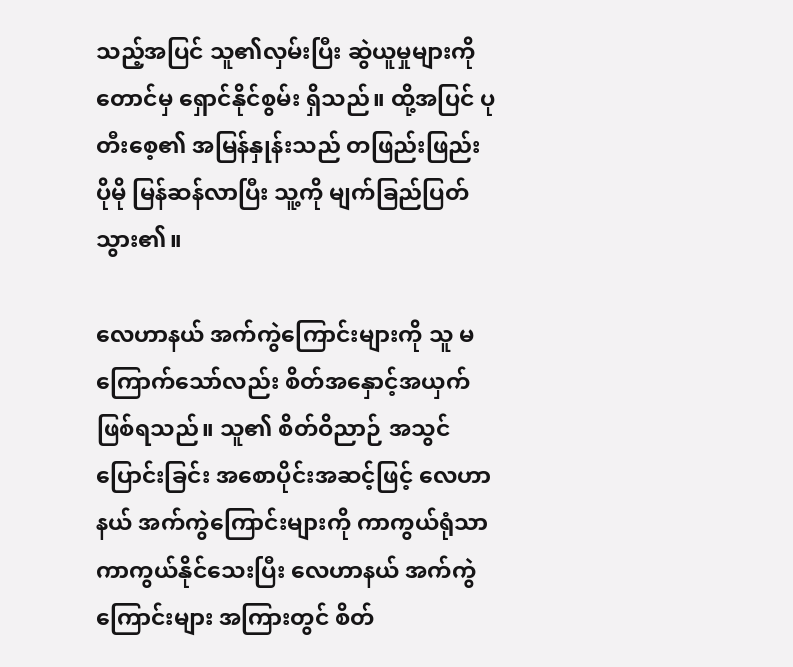သည့်အပြင် သူ၏လှမ်းပြီး ဆွဲယူမှုများကိုတောင်မှ ရှောင်နိုင်စွမ်း ရှိသည်။ ထို့အပြင် ပုတီးစေ့၏ အမြန်နှုန်းသည် တဖြည်းဖြည်း ပိုမို မြန်ဆန်လာပြီး သူ့ကို မျက်ခြည်ပြတ်သွား၏။

လေဟာနယ် အက်ကွဲကြောင်းများကို သူ မကြောက်သော်လည်း စိတ်အနှောင့်အယှက် ဖြစ်ရသည်။ သူ၏ စိတ်ဝိညာဉ် အသွင်ပြောင်းခြင်း အစောပိုင်းအဆင့်ဖြင့် လေဟာနယ် အက်ကွဲကြောင်းများကို ကာကွယ်ရုံသာ ကာကွယ်နိုင်သေးပြီး လေဟာနယ် အက်ကွဲကြောင်းများ အကြားတွင် စိတ်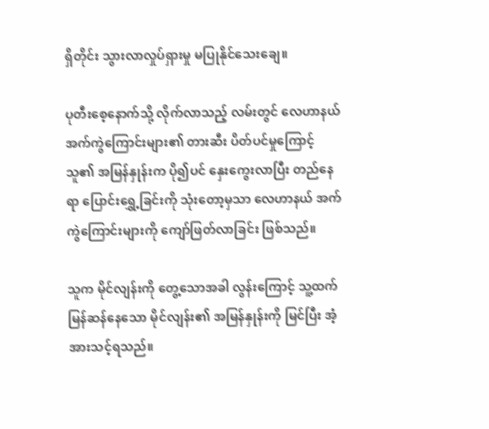ရှိတိုင်း သွားလာလှုပ်ရှားမှု မပြုနိုင်သေးချေ။

ပုတီးစေ့နောက်သို့ လိုက်လာသည့် လမ်းတွင် လေဟာနယ် အက်ကွဲကြောင်းများ၏ တားဆီး ပိတ်ပင်မှုကြောင့် သူ၏ အမြန်နှုန်းက ပို၍ပင် နှေးကွေးလာပြီး တည်နေရာ ပြောင်းရွှေ့ခြင်းကို သုံးတော့မှသာ လေဟာနယ် အက်ကွဲကြောင်းများကို ကျော်ဖြတ်လာခြင်း ဖြစ်သည်။

သူက မိုင်လျန်းကို တွေ့သောအခါ လွန်းကြောင့် သူ့ထက် မြန်ဆန်နေသော မိုင်လျန်း၏ အမြန်နှုန်းကို မြင်ပြီး အံ့အားသင့်ရသည်။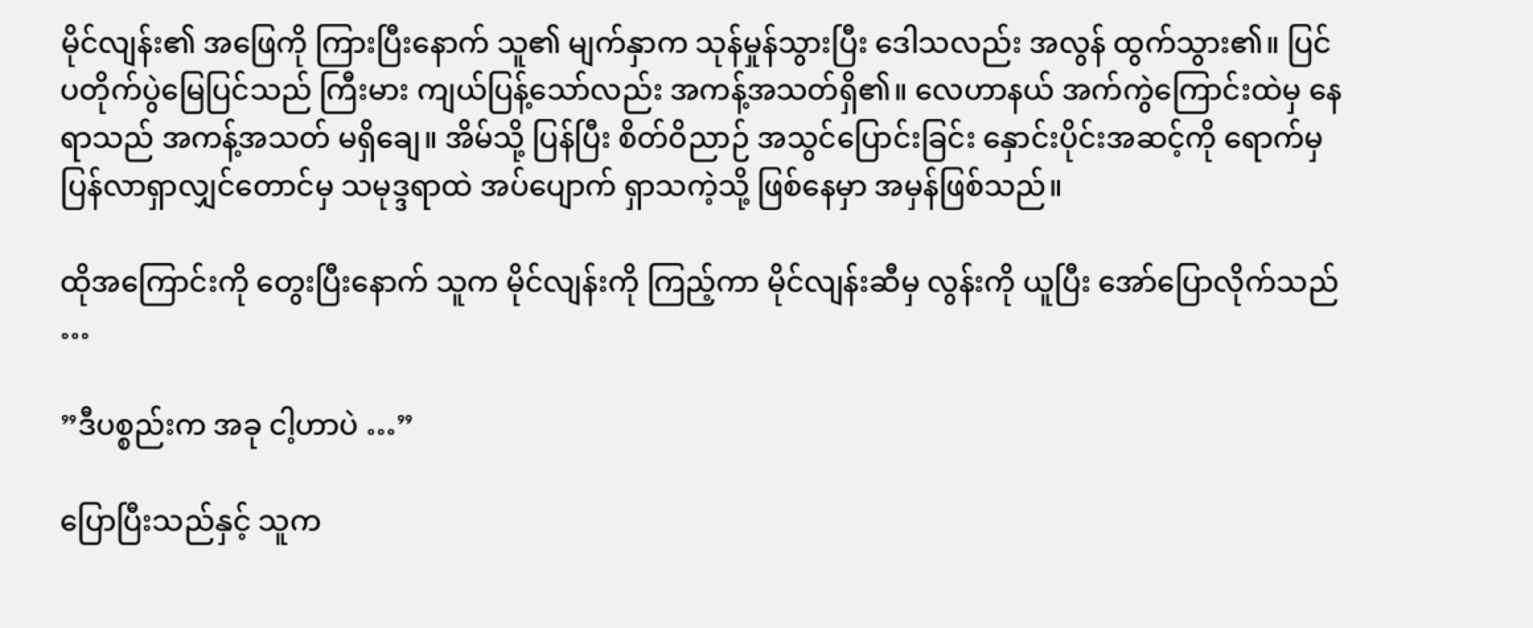မိုင်လျန်း၏ အဖြေကို ကြားပြီးနောက် သူ၏ မျက်နှာက သုန်မှုန်သွားပြီး ဒေါသလည်း အလွန် ထွက်သွား၏။ ပြင်ပတိုက်ပွဲမြေပြင်သည် ကြီးမား ကျယ်ပြန့်သော်လည်း အကန့်အသတ်ရှိ၏။ လေဟာနယ် အက်ကွဲကြောင်းထဲမှ နေရာသည် အကန့်အသတ် မရှိချေ။ အိမ်သို့ ပြန်ပြီး စိတ်ဝိညာဉ် အသွင်ပြောင်းခြင်း နှောင်းပိုင်းအဆင့်ကို ရောက်မှ ပြန်လာရှာလျှင်တောင်မှ သမုဒ္ဒရာထဲ အပ်ပျောက် ရှာသကဲ့သို့ ဖြစ်နေမှာ အမှန်ဖြစ်သည်။

ထိုအကြောင်းကို တွေးပြီးနောက် သူက မိုင်လျန်းကို ကြည့်ကာ မိုင်လျန်းဆီမှ လွန်းကို ယူပြီး အော်ပြောလိုက်သည် …

”ဒီပစ္စည်းက အခု ငါ့ဟာပဲ …”

ပြောပြီးသည်နှင့် သူက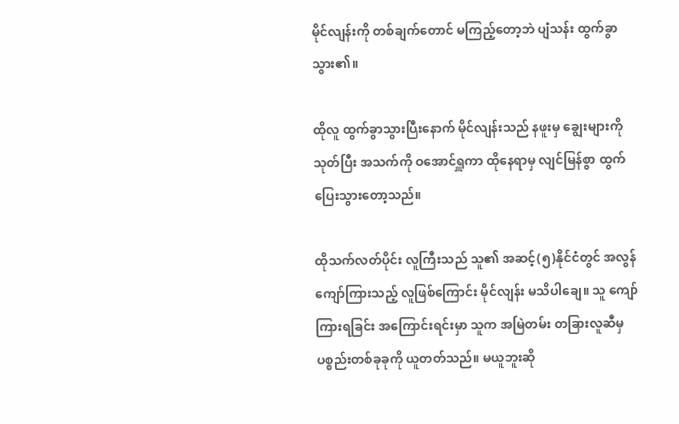မိုင်လျန်းကို တစ်ချက်တောင် မကြည့်တော့ဘဲ ပျံသန်း ထွက်ခွာသွား၏။

ထိုလူ ထွက်ခွာသွားပြီးနောက် မိုင်လျန်းသည် နဖူးမှ ချွေးများကို သုတ်ပြီး အသက်ကို ဝအောင်ရှူကာ ထိုနေရာမှ လျင်မြန်စွာ ထွက်ပြေးသွားတော့သည်။

ထိုသက်လတ်ပိုင်း လူကြီးသည် သူ၏ အဆင့်(၅)နိုင်ငံတွင် အလွန် ကျော်ကြားသည့် လူဖြစ်ကြောင်း မိုင်လျန်း မသိပါချေ။ သူ ကျော်ကြားရခြင်း အကြောင်းရင်းမှာ သူက အမြဲတမ်း တခြားလူဆီမှ ပစ္စည်းတစ်ခုခုကို ယူတတ်သည်။ မယူဘူးဆို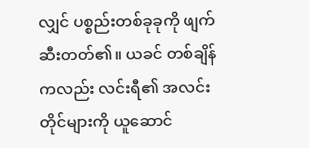လျှင် ပစ္စည်းတစ်ခုခုကို ဖျက်ဆီးတတ်၏။ ယခင် တစ်ချိန်ကလည်း လင်းရီ၏ အလင်းတိုင်များကို ယူဆောင်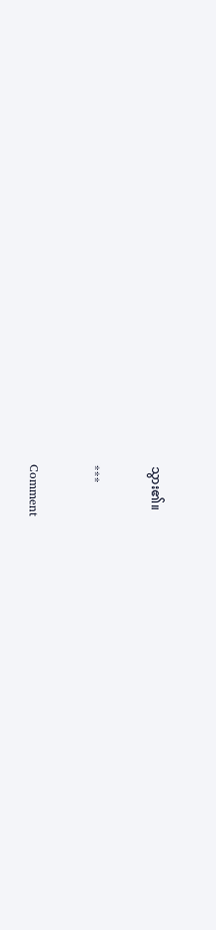သွား၏။

***

Comment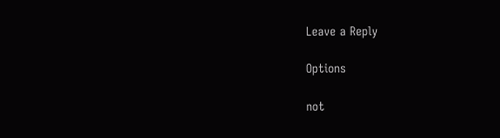Leave a Reply

Options

not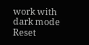work with dark mode
Reset